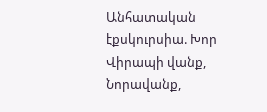Անհատական էքսկուրսիա. Խոր Վիրապի վանք, Նորավանք,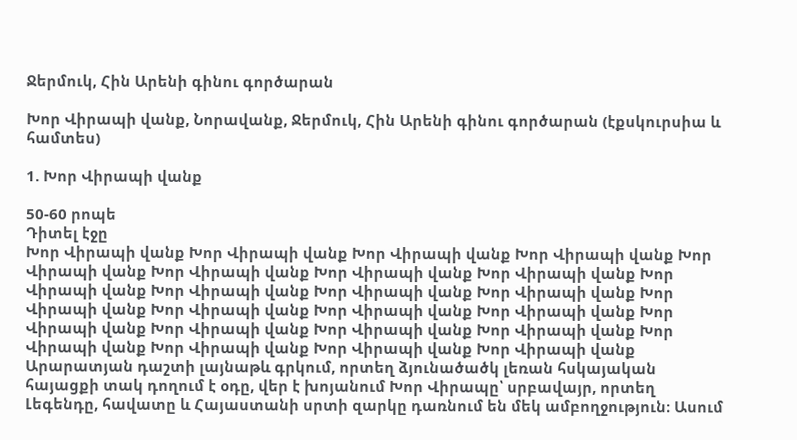Ջերմուկ, Հին Արենի գինու գործարան

Խոր Վիրապի վանք, Նորավանք, Ջերմուկ, Հին Արենի գինու գործարան (էքսկուրսիա և համտես)

1. Խոր Վիրապի վանք

50-60 րոպե
Դիտել էջը
Խոր Վիրապի վանք Խոր Վիրապի վանք Խոր Վիրապի վանք Խոր Վիրապի վանք Խոր Վիրապի վանք Խոր Վիրապի վանք Խոր Վիրապի վանք Խոր Վիրապի վանք Խոր Վիրապի վանք Խոր Վիրապի վանք Խոր Վիրապի վանք Խոր Վիրապի վանք Խոր Վիրապի վանք Խոր Վիրապի վանք Խոր Վիրապի վանք Խոր Վիրապի վանք Խոր Վիրապի վանք Խոր Վիրապի վանք Խոր Վիրապի վանք Խոր Վիրապի վանք Խոր Վիրապի վանք Խոր Վիրապի վանք Խոր Վիրապի վանք Խոր Վիրապի վանք
Արարատյան դաշտի լայնաթև գրկում, որտեղ ձյունածածկ լեռան հսկայական հայացքի տակ դողում է օդը, վեր է խոյանում Խոր Վիրապը՝ սրբավայր, որտեղ Լեգենդը, հավատը և Հայաստանի սրտի զարկը դառնում են մեկ ամբողջություն։ Ասում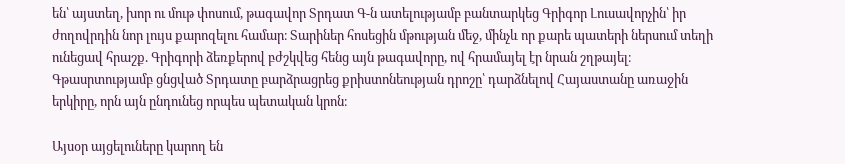են՝ այստեղ, խոր ու մութ փոսում, թագավոր Տրդատ Գ-ն ատելությամբ բանտարկեց Գրիգոր Լուսավորչին՝ իր ժողովրդին նոր լույս քարոզելու համար։ Տարիներ հոսեցին մթության մեջ, մինչև որ քարե պատերի ներսում տեղի ունեցավ հրաշք. Գրիգորի ձեռքերով բժշկվեց հենց այն թագավորը, ով հրամայել էր նրան շղթայել։ Գթասրտությամբ ցնցված Տրդատը բարձրացրեց քրիստոնեության դրոշը՝ դարձնելով Հայաստանը առաջին երկիրը, որն այն ընդունեց որպես պետական կրոն։

Այսօր այցելուները կարող են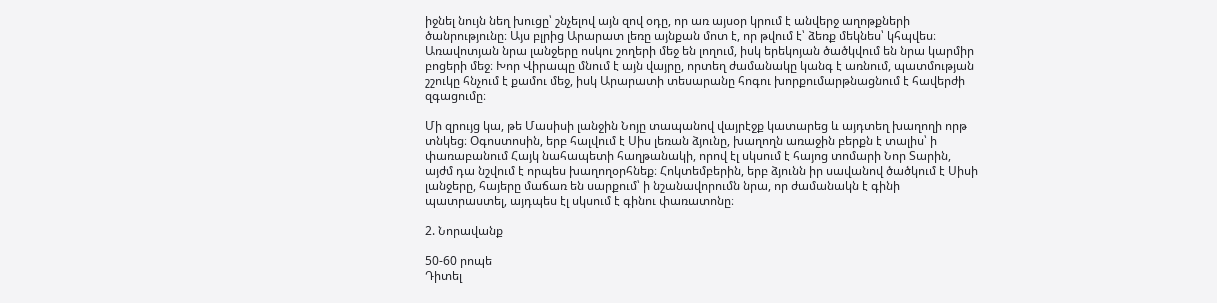իջնել նույն նեղ խուցը՝ շնչելով այն զով օդը, որ առ այսօր կրում է անվերջ աղոթքների ծանրությունը։ Այս բլրից Արարատ լեռը այնքան մոտ է, որ թվում է՝ ձեռք մեկնես՝ կհպվես։ Առավոտյան նրա լանջերը ոսկու շողերի մեջ են լողում, իսկ երեկոյան ծածկվում են նրա կարմիր բոցերի մեջ։ Խոր Վիրապը մնում է այն վայրը, որտեղ ժամանակը կանգ է առնում, պատմության շշուկը հնչում է քամու մեջ, իսկ Արարատի տեսարանը հոգու խորքումարթնացնում է հավերժի զգացումը։

Մի զրույց կա, թե Մասիսի լանջին Նոյը տապանով վայրէջք կատարեց և այդտեղ խաղողի որթ տնկեց։ Օգոստոսին, երբ հալվում է Սիս լեռան ձյունը, խաղողն առաջին բերքն է տալիս՝ ի փառաբանում Հայկ նահապետի հաղթանակի, որով էլ սկսում է հայոց տոմարի Նոր Տարին, այժմ դա նշվում է որպես խաղողօրհնեք։ Հոկտեմբերին, երբ ձյունն իր սավանով ծածկում է Սիսի լանջերը, հայերը մաճառ են սարքում՝ ի նշանավորումն նրա, որ ժամանակն է գինի պատրաստել, այդպես էլ սկսում է գինու փառատոնը։

2. Նորավանք

50-60 րոպե
Դիտել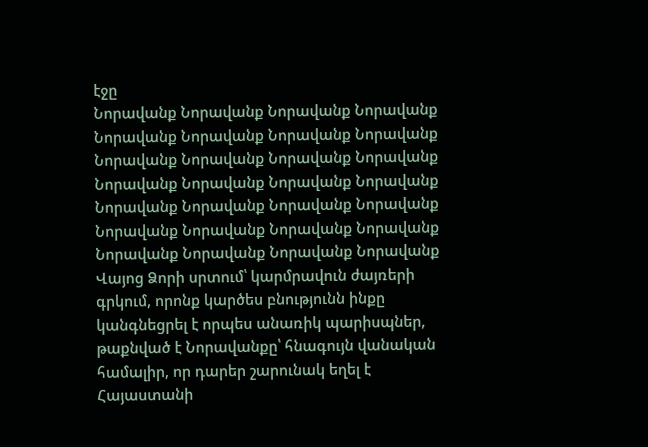էջը
Նորավանք Նորավանք Նորավանք Նորավանք Նորավանք Նորավանք Նորավանք Նորավանք Նորավանք Նորավանք Նորավանք Նորավանք Նորավանք Նորավանք Նորավանք Նորավանք Նորավանք Նորավանք Նորավանք Նորավանք Նորավանք Նորավանք Նորավանք Նորավանք Նորավանք Նորավանք Նորավանք Նորավանք
Վայոց Ձորի սրտում՝ կարմրավուն ժայռերի գրկում, որոնք կարծես բնությունն ինքը կանգնեցրել է որպես անառիկ պարիսպներ, թաքնված է Նորավանքը՝ հնագույն վանական համալիր, որ դարեր շարունակ եղել է Հայաստանի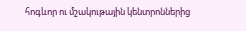հոգևոր ու մշակութային կենտրոններից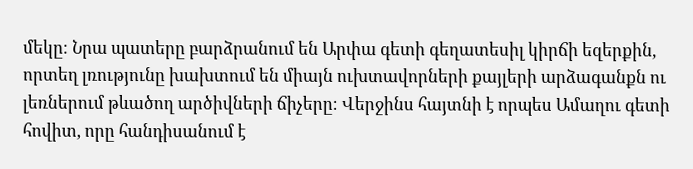մեկը։ Նրա պատերը բարձրանում են Արփա գետի գեղատեսիլ կիրճի եզերքին, որտեղ լռությունը խախտում են միայն ուխտավորների քայլերի արձագանքն ու լեռներում թևածող արծիվների ճիչերը։ Վերջինս հայտնի է որպես Ամաղու գետի հովիտ, որը հանդիսանում է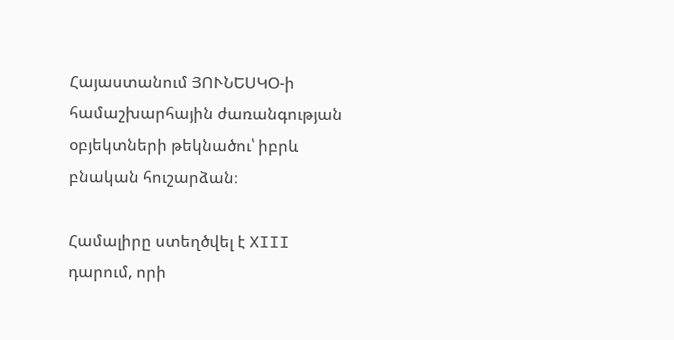Հայաստանում ՅՈՒՆԵՍԿՕ-ի համաշխարհային ժառանգության օբյեկտների թեկնածու՝ իբրև բնական հուշարձան։

Համալիրը ստեղծվել է XIII դարում, որի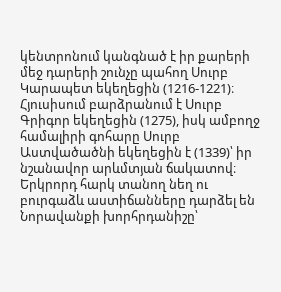կենտրոնում կանգնած է իր քարերի մեջ դարերի շունչը պահող Սուրբ Կարապետ եկեղեցին (1216-1221)։ Հյուսիսում բարձրանում է Սուրբ Գրիգոր եկեղեցին (1275), իսկ ամբողջ համալիրի գոհարը Սուրբ Աստվածածնի եկեղեցին է (1339)՝ իր նշանավոր արևմտյան ճակատով։ Երկրորդ հարկ տանող նեղ ու բուրգաձև աստիճանները դարձել են Նորավանքի խորհրդանիշը՝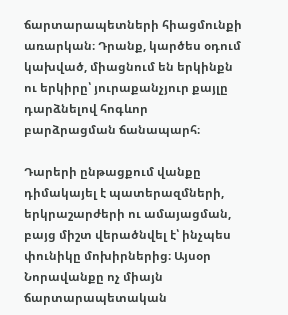ճարտարապետների հիացմունքի առարկան։ Դրանք, կարծես օդում կախված, միացնում են երկինքն ու երկիրը՝ յուրաքանչյուր քայլը դարձնելով հոգևոր բարձրացման ճանապարհ։

Դարերի ընթացքում վանքը դիմակայել է պատերազմների, երկրաշարժերի ու ամայացման, բայց միշտ վերածնվել է՝ ինչպես փունիկը մոխիրներից։ Այսօր Նորավանքը ոչ միայն ճարտարապետական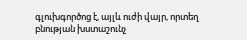գլուխգործոց է, այլև ուժի վայր, որտեղ բնության խստաշունչ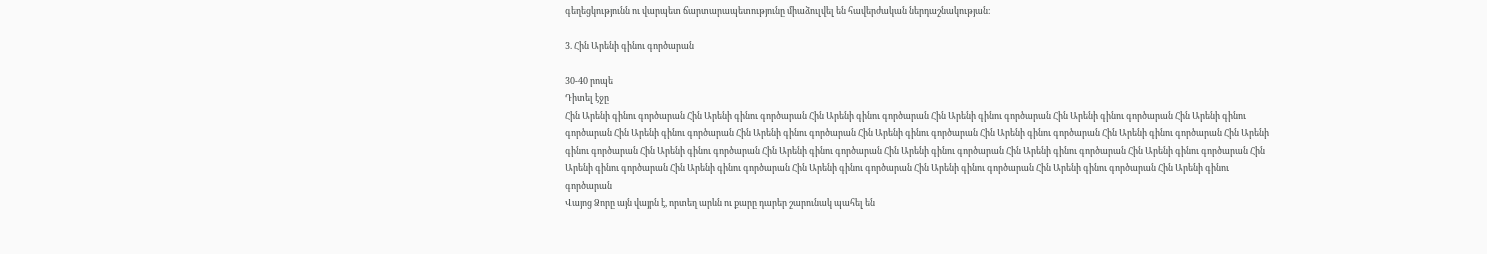գեղեցկությունն ու վարպետ ճարտարապետությունը միաձուլվել են հավերժական ներդաշնակության։

3. Հին Արենի գինու գործարան

30-40 րոպե
Դիտել էջը
Հին Արենի գինու գործարան Հին Արենի գինու գործարան Հին Արենի գինու գործարան Հին Արենի գինու գործարան Հին Արենի գինու գործարան Հին Արենի գինու գործարան Հին Արենի գինու գործարան Հին Արենի գինու գործարան Հին Արենի գինու գործարան Հին Արենի գինու գործարան Հին Արենի գինու գործարան Հին Արենի գինու գործարան Հին Արենի գինու գործարան Հին Արենի գինու գործարան Հին Արենի գինու գործարան Հին Արենի գինու գործարան Հին Արենի գինու գործարան Հին Արենի գինու գործարան Հին Արենի գինու գործարան Հին Արենի գինու գործարան Հին Արենի գինու գործարան Հին Արենի գինու գործարան Հին Արենի գինու գործարան
Վայոց Ձորը այն վայրն է, որտեղ արևն ու քարը դարեր շարունակ պահել են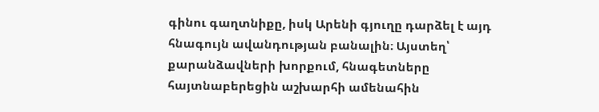գինու գաղտնիքը, իսկ Արենի գյուղը դարձել է այդ հնագույն ավանդության բանալին։ Այստեղ՝ քարանձավների խորքում, հնագետները հայտնաբերեցին աշխարհի ամենահին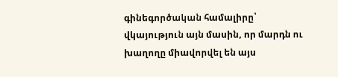գինեգործական համալիրը՝ վկայություն այն մասին, որ մարդն ու խաղողը միավորվել են այս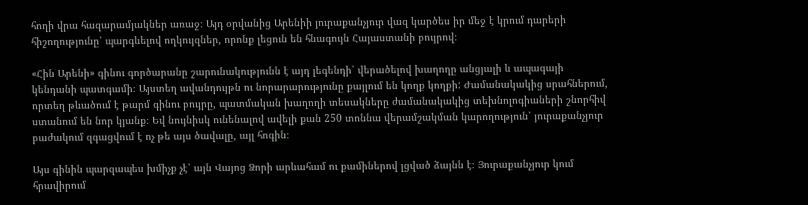հողի վրա հազարամյակներ առաջ։ Այդ օրվանից Արենիի յուրաքանչյուր վազ կարծես իր մեջ է կրում դարերի հիշողությունը՝ պարգևելով ողկույզներ, որոնք լեցուն են հնագույն Հայաստանի բույրով։

«Հին Արենի» գինու գործարանը շարունակությունն է այդ լեգենդի՝ վերածելով խաղողը անցյալի և ապագայի կենդանի պատգամի։ Այստեղ ավանդույթն ու նորարարությունը քայլում են կողք կողքի: Ժամանակակից սրահներում, որտեղ թևածում է թարմ գինու բույրը, պատմական խաղողի տեսակները ժամանակակից տեխնոլոգիաների շնորհիվ ստանում են նոր կյանք։ Եվ նույնիսկ ունենալով ավելի քան 250 տոննա վերամշակման կարողություն՝ յուրաքանչյուր բաժակում զգացվում է ոչ թե այս ծավալը, այլ հոգին։

Այս գինին պարզապես խմիչք չէ՝ այն Վայոց Ձորի արևահամ ու քամիներով լցված ձայնն է։ Յուրաքանչյուր կում հրավիրում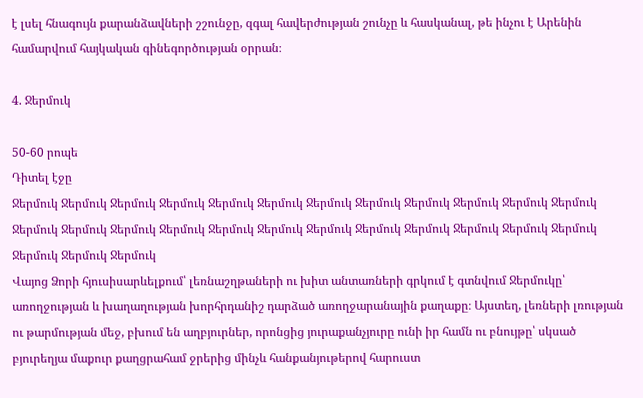է լսել հնագույն քարանձավների շշունջը, զգալ հավերժության շունչը և հասկանալ, թե ինչու է Արենին համարվում հայկական գինեգործության օրրան։

4. Ջերմուկ

50-60 րոպե
Դիտել էջը
Ջերմուկ Ջերմուկ Ջերմուկ Ջերմուկ Ջերմուկ Ջերմուկ Ջերմուկ Ջերմուկ Ջերմուկ Ջերմուկ Ջերմուկ Ջերմուկ Ջերմուկ Ջերմուկ Ջերմուկ Ջերմուկ Ջերմուկ Ջերմուկ Ջերմուկ Ջերմուկ Ջերմուկ Ջերմուկ Ջերմուկ Ջերմուկ Ջերմուկ Ջերմուկ Ջերմուկ
Վայոց Ձորի հյուսիսարևելքում՝ լեռնաշղթաների ու խիտ անտառների գրկում է գտնվում Ջերմուկը՝ առողջության և խաղաղության խորհրդանիշ դարձած առողջարանային քաղաքը։ Այստեղ, լեռների լռության ու թարմության մեջ, բխում են աղբյուրներ, որոնցից յուրաքանչյուրը ունի իր համն ու բնույթը՝ սկսած բյուրեղյա մաքուր քաղցրահամ ջրերից մինչև հանքանյութերով հարուստ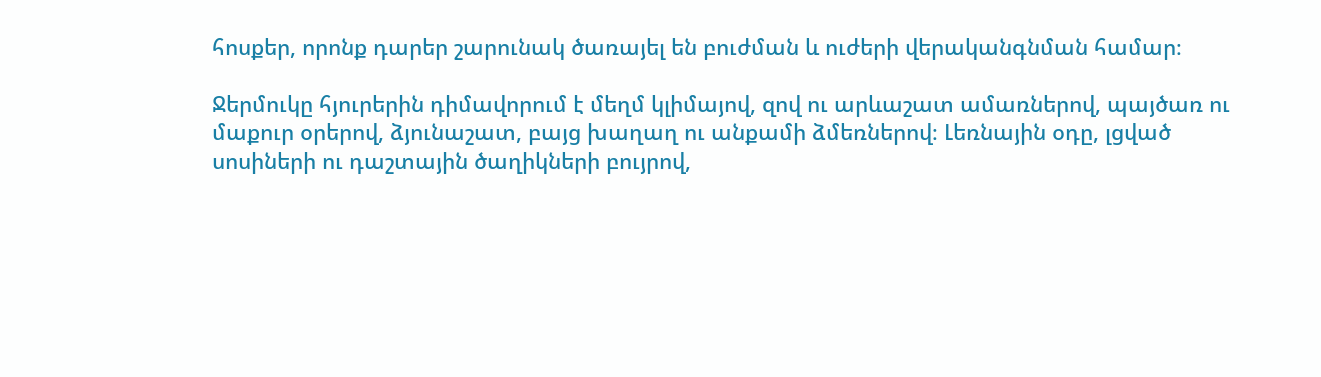հոսքեր, որոնք դարեր շարունակ ծառայել են բուժման և ուժերի վերականգնման համար։

Ջերմուկը հյուրերին դիմավորում է մեղմ կլիմայով, զով ու արևաշատ ամառներով, պայծառ ու մաքուր օրերով, ձյունաշատ, բայց խաղաղ ու անքամի ձմեռներով։ Լեռնային օդը, լցված սոսիների ու դաշտային ծաղիկների բույրով,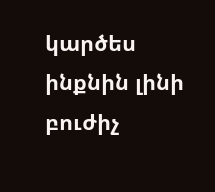կարծես ինքնին լինի բուժիչ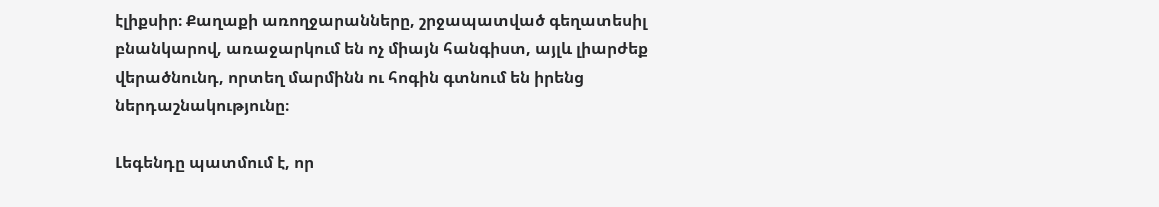էլիքսիր։ Քաղաքի առողջարանները, շրջապատված գեղատեսիլ բնանկարով, առաջարկում են ոչ միայն հանգիստ, այլև լիարժեք վերածնունդ, որտեղ մարմինն ու հոգին գտնում են իրենց ներդաշնակությունը։

Լեգենդը պատմում է, որ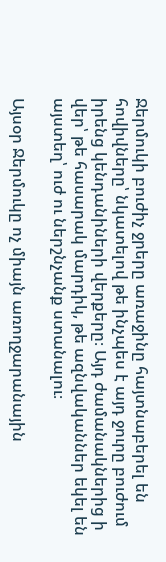Ջերմուկի բուժիչ ջրերը առաջինը հայտնաբերել են հովիվները՝ նկատելով թե ինչպես է այդ ջուրը բուժում իրենց կենդանիների վերքերը։ Այդ ժամանակներից ի վեր՝ թե հասարակ մարդիկ, թե ազնվականներ եկել են այստեղ՝ ուժ ու ներշնչանք ստանալու։

Այսօր Ջերմուկը ոչ միայն առողջարանային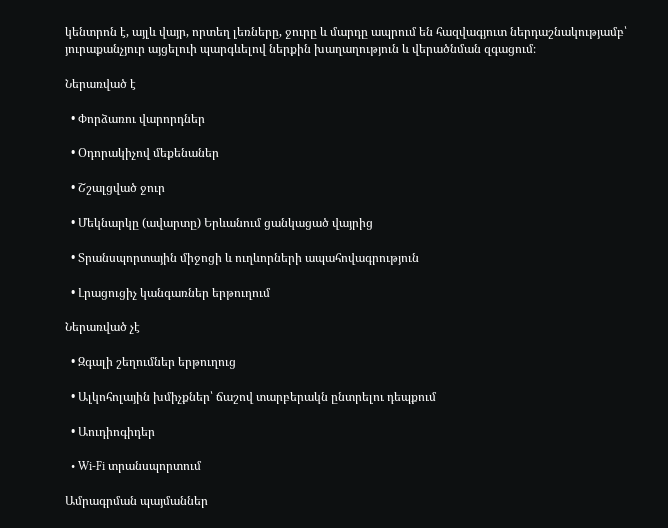կենտրոն է, այլև վայր, որտեղ լեռները, ջուրը և մարդը ապրում են հազվագյուտ ներդաշնակությամբ՝ յուրաքանչյուր այցելուի պարգևելով ներքին խաղաղություն և վերածնման զգացում։

Ներառված է

  • Փորձառու վարորդներ

  • Օդորակիչով մեքենաներ

  • Շշալցված ջուր

  • Մեկնարկը (ավարտը) Երևանում ցանկացած վայրից

  • Տրանսպորտային միջոցի և ուղևորների ապահովագրություն

  • Լրացուցիչ կանգառներ երթուղում

Ներառված չէ

  • Զգալի շեղումներ երթուղուց

  • Ալկոհոլային խմիչքներ՝ ճաշով տարբերակն ընտրելու դեպքում

  • Աուդիոգիդեր

  • Wi-Fi տրանսպորտում

Ամրագրման պայմաններ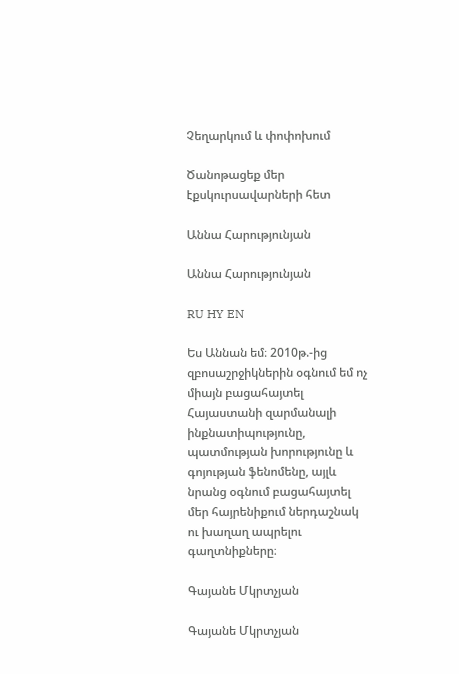Չեղարկում և փոփոխում

Ծանոթացեք մեր էքսկուրսավարների հետ

Աննա Հարությունյան

Աննա Հարությունյան

RU HY EN

Ես Աննան եմ։ 2010թ.-ից զբոսաշրջիկներին օգնում եմ ոչ միայն բացահայտել Հայաստանի զարմանալի ինքնատիպությունը, պատմության խորությունը և գոյության ֆենոմենը, այլև նրանց օգնում բացահայտել մեր հայրենիքում ներդաշնակ ու խաղաղ ապրելու գաղտնիքները։

Գայանե Մկրտչյան

Գայանե Մկրտչյան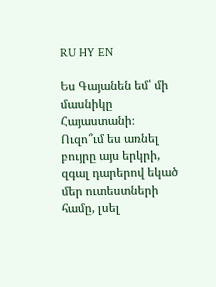RU HY EN

Ես Գայանեն եմ՝ մի մասնիկը Հայաստանի։ Ուզո՞ւմ ես առնել բույրը այս երկրի, զգալ դարերով եկած մեր ուտեստների համը, լսել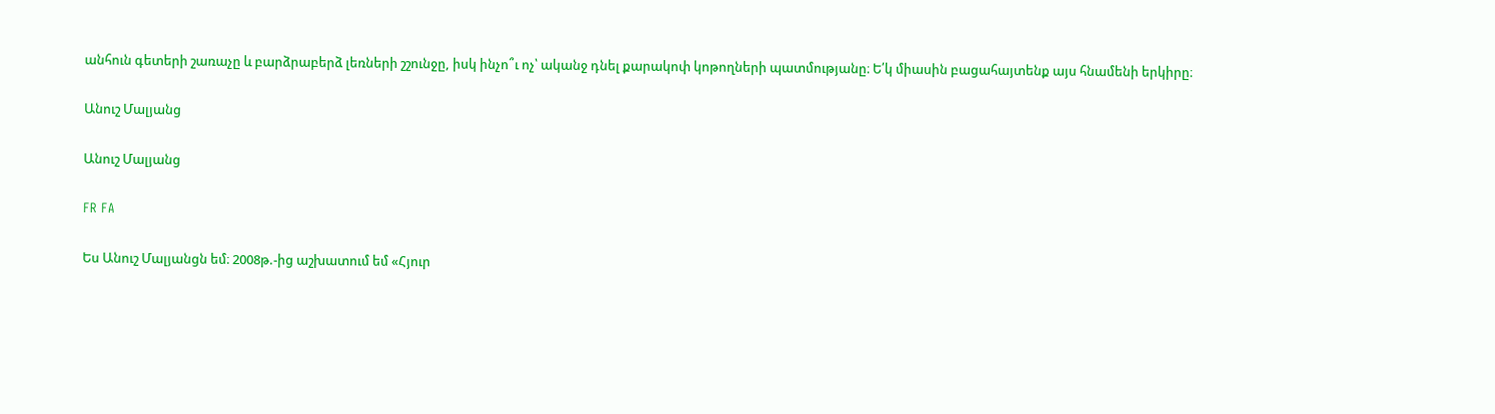անհուն գետերի շառաչը և բարձրաբերձ լեռների շշունջը, իսկ ինչո՞ւ ոչ՝ ականջ դնել քարակոփ կոթողների պատմությանը։ Ե՛կ միասին բացահայտենք այս հնամենի երկիրը։

Անուշ Մալյանց

Անուշ Մալյանց

FR FA

Ես Անուշ Մալյանցն եմ։ 2008թ.-ից աշխատում եմ «Հյուր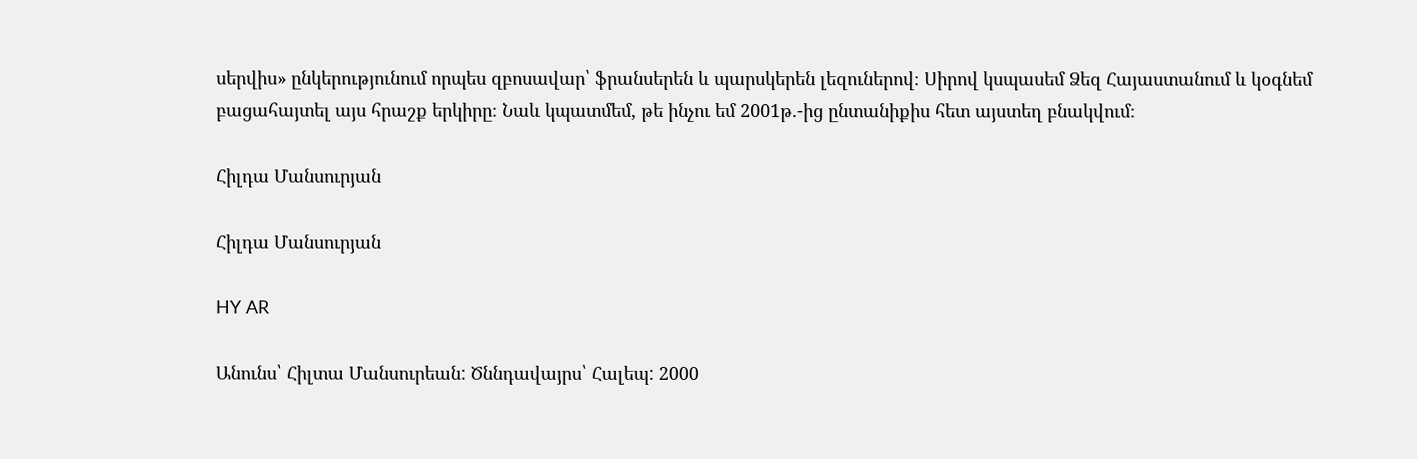սերվիս» ընկերությունում որպես զբոսավար՝ ֆրանսերեն և պարսկերեն լեզուներով։ Սիրով կսպասեմ Ձեզ Հայաստանում և կօգնեմ բացահայտել այս հրաշք երկիրը։ Նաև կպատմեմ, թե ինչու եմ 2001թ.-ից ընտանիքիս հետ այստեղ բնակվում։

Հիլդա Մանսուրյան

Հիլդա Մանսուրյան

HY AR

Անունս՝ Հիլտա Մանսուրեան: Ծննդավայրս՝ Հալեպ: 2000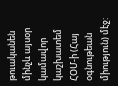թուականեն մինչև այսօր կամավոր կաշխատեմ ՀՕՄ-ի (Հայ օգնութեան միություն) մէջ: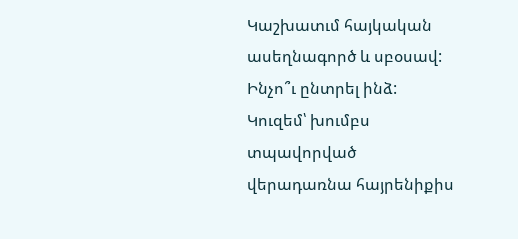Կաշխատւմ հայկական ասեղնագործ և սբօսավ: Ինչո՞ւ ընտրել ինձ: Կուզեմ՝ խումբս տպավորված վերադառնա հայրենիքիս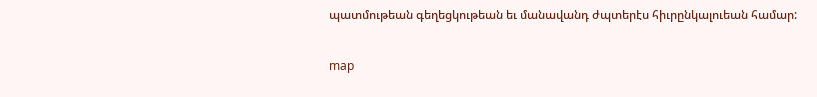պատմութեան գեղեցկութեան եւ մանավանդ ժպտերէս հիւրընկալուեան համար:

map